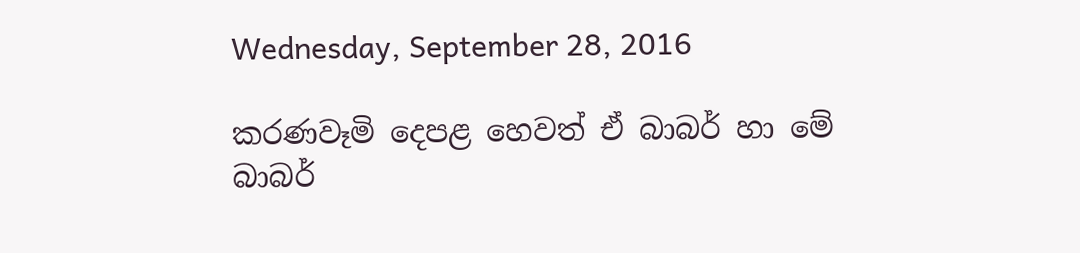Wednesday, September 28, 2016

කරණවෑමි දෙපළ හෙවත් ඒ බාබර් හා මේ බාබර්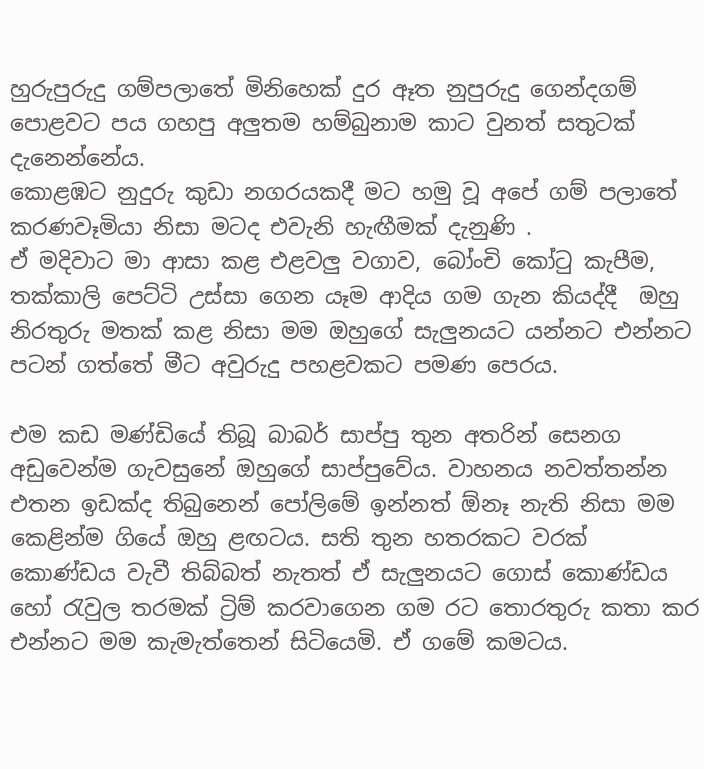හුරුපුරුදු ගම්පලාතේ මිනිහෙක් දුර ඈත නුපුරුදු ගෙන්දගම් පොළවට පය ගහපු අලුතම හම්බුනාම කාට වුනත් සතුටක් දැනෙන්නේය.
කොළඹට නුදුරු කුඩා නගරයකදී මට හමු වූ අපේ ගම් පලාතේ කරණවෑමියා නිසා මටද එවැනි හැඟීමක් දැනුණි .
ඒ මදිවාට මා ආසා කළ එළවලු වගාව, බෝංචි කෝටු කැපීම, තක්කාලි පෙට්ටි උස්සා ගෙන යෑම ආදිය ගම ගැන කියද්දී  ඔහු නිරතුරු මතක් කළ නිසා මම ඔහුගේ සැලුනයට යන්නට එන්නට  පටන් ගත්තේ මීට අවුරුදු පහළවකට පමණ පෙරය.

එම කඩ මණ්ඩියේ තිබූ බාබර් සාප්පු තුන අතරින් සෙනග අඩුවෙන්ම ගැවසුනේ ඔහුගේ සාප්පුවේය. වාහනය නවත්තන්න එතන ඉඩක්ද තිබුනෙන් පෝලිමේ ඉන්නත් ඕනෑ නැති නිසා මම කෙළින්ම ගියේ ඔහු ළඟටය. සති තුන හතරකට වරක් කොණ්ඩය වැවී තිබ්බත් නැතත් ඒ සැලුනයට ගොස් කොණ්ඩය හෝ රැවුල තරමක් ට්‍රිම් කරවාගෙන ගම රට තොරතුරු කතා කර එන්නට මම කැමැත්තෙන් සිටියෙමි. ඒ ගමේ කමටය.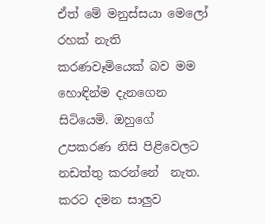ඒත් මේ මනුස්සයා මෙලෝ රහක් නැති කරණවෑමියෙක් බව මම හොඳින්ම දැනගෙන සිටියෙමි. ඔහුගේ උපකරණ නිසි පිළිවෙලට නඩත්තු කරන්නේ  නැත. කරට දමන සාලුව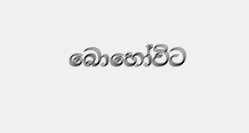බොහෝවිට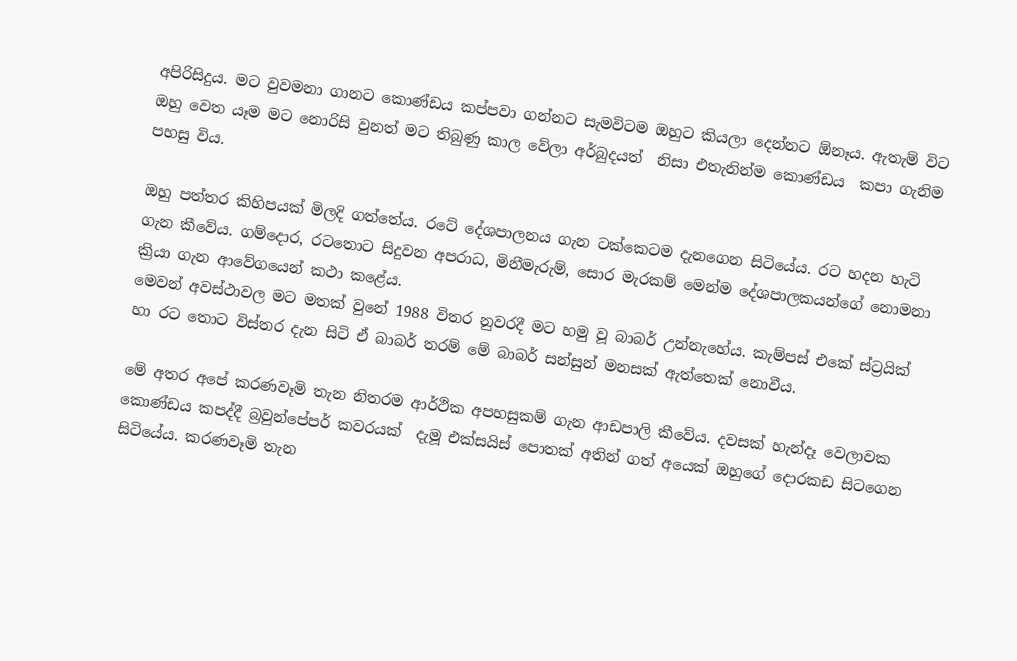අපිරිසිදුය. මට වුවමනා ගානට කොණ්ඩය කප්පවා ගන්නට සැමවිටම ඔහුට කියලා දෙන්නට ඕනෑය. ඇතැම් විට ඔහු වෙත යෑම මට නොරිසි වුනත් මට තිබුණු කාල වේලා අර්බුදයත්  නිසා එතැනින්ම කොණ්ඩය  කපා ගැනිම පහසු විය.

ඔහු පත්තර කිහිපයක් මිලදි ගත්තේය. රටේ දේශපාලනය ගැන ටක්කෙටම දැනගෙන සිටියේය. රට හදන හැටි ගැන කීවේය. ගම්දොර, රටතොට සිදුවන අපරාධ, මිනීමැරුම්, සොර මැරකම් මෙන්ම දේශපාලකයන්ගේ නොමනා ක්‍රියා ගැන ආවේගයෙන් කථා කළේය.
මෙවන් අවස්ථාවල මට මතක් වුනේ 1988 විතර නුවරදී මට හමු වූ බාබර් උන්නැහේය. කැම්පස් එකේ ස්ට්‍රයික් හා රට තොට විස්තර දැන සිටි ඒ බාබර් තරම් මේ බාබර් සන්සුන් මනසක් ඇත්තෙක් නොවීය.

මේ අතර අපේ කරණවෑමි තැන නිතරම ආර්ථික අපහසුකම් ගැන ආඩපාලි කීවේය. දවසක් හැන්දෑ වෙලාවක කොණ්ඩය කපද්දී බ්‍රවුන්පේපර් කවරයක්  දැමූ එක්සයිස් පොතක් අතින් ගත් අයෙක් ඔහුගේ දොරකඩ සිටගෙන සිටියේය. කරණවෑමි තැන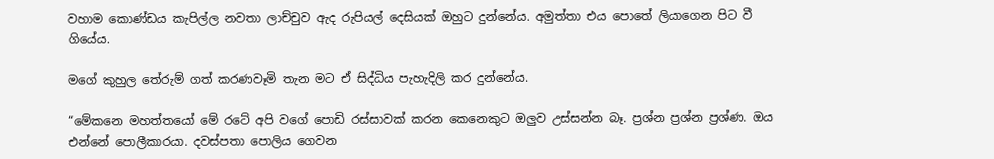වහාම කොණ්ඩය කැපිල්ල නවතා ලාච්චුව ඇද රුපියල් දෙසියක් ඔහුට දුන්නේය. අමුත්තා එය පොතේ ලියාගෙන පිට වී ගියේය.

මගේ කුහුල තේරුම් ගත් කරණවෑමි තැන මට ඒ සිද්ධිය පැහැදිලි කර දුන්නේය.

“මේකනෙ මහත්තයෝ මේ රටේ අපි වගේ පොඩි රස්සාවක් කරන කෙනෙකුට ඔලුව උස්සන්න බෑ. ප්‍රශ්න ප්‍රශ්න ප්‍රශ්ණ. ඔය එන්නේ පොලීකාරයා. දවස්පතා පොලිය ගෙවන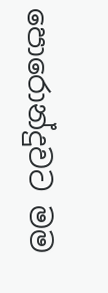පොරොන්දුවට මම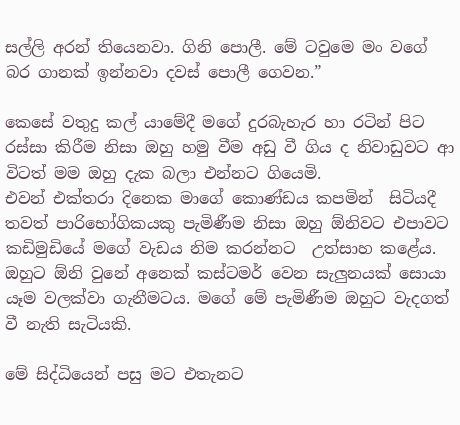සල්ලි අරන් තියෙනවා. ගිනි පොලී. මේ ටවුමෙ මං වගේ බර ගානක් ඉන්නවා දවස් පොලී ගෙවන.”

කෙසේ වතුදු කල් යාමේදී මගේ දුරබැහැර හා රටින් පිට රස්සා කිරීම නිසා ඔහු හමු වීම අඩු වී ගිය ද නිවාඩුවට ආ විටත් මම ඔහු දැක බලා එන්නට ගියෙමි.
එවන් එක්තරා දිනෙක මාගේ කොණ්ඩය කපමින්  සිටියදී තවත් පාරිභෝගිකයකු පැමිණීම නිසා ඔහු ඕනිවට එපාවට කඩිමුඩියේ මගේ වැඩය නිම කරන්නට  උත්සාහ කළේය. ඔහුට ඕනි වුනේ අනෙක් කස්ටමර් වෙන සැලුනයක් සොයා යෑම වලක්වා ගැනීමටය. මගේ මේ පැමිණීම ඔහුට වැදගත් වී නැති සැටියකි.

මේ සිද්ධියෙන් පසු මට එතැනට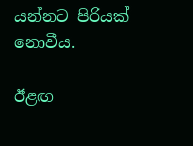යන්නට පිරියක් නොවීය.

ඊළඟ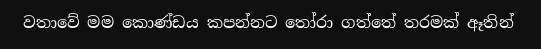වතාවේ මම කොණ්ඩය කපන්නට තෝරා ගත්තේ තරමක් ඈතින්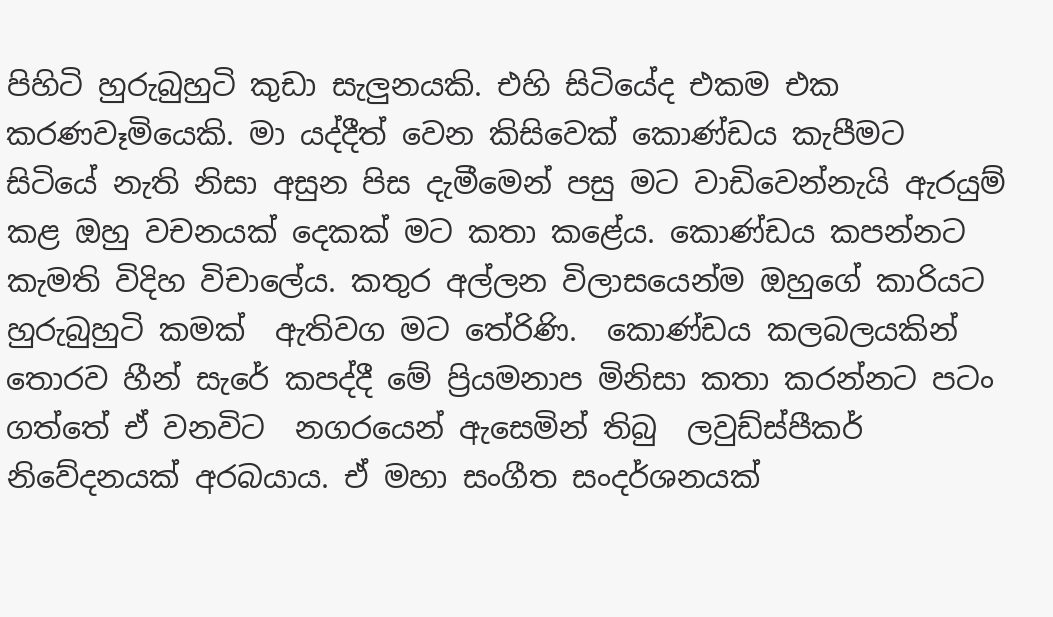පිහිටි හුරුබුහුටි කුඩා සැලුනයකි. එහි සිටියේද එකම එක කරණවෑමියෙකි. මා යද්දීත් වෙන කිසිවෙක් කොණ්ඩය කැපීමට සිටියේ නැති නිසා අසුන පිස දැමීමෙන් පසු මට වාඩිවෙන්නැයි ඇරයුම් කළ ඔහු වචනයක් දෙකක් මට කතා කළේය. කොණ්ඩය කපන්නට කැමති විදිහ විචාලේය. කතුර අල්ලන විලාසයෙන්ම ඔහුගේ කාරියට  හුරුබුහුටි කමක්  ඇතිවග මට තේරිණි.  කොණ්ඩය කලබලයකින් තොරව හීන් සැරේ කපද්දී මේ ප්‍රියමනාප මිනිසා කතා කරන්නට පටං ගත්තේ ඒ වනවිට  නගරයෙන් ඇසෙමින් තිබු  ලවුඩ්ස්පීකර් නිවේදනයක් අරබයාය. ඒ මහා සංගීත සංදර්ශනයක්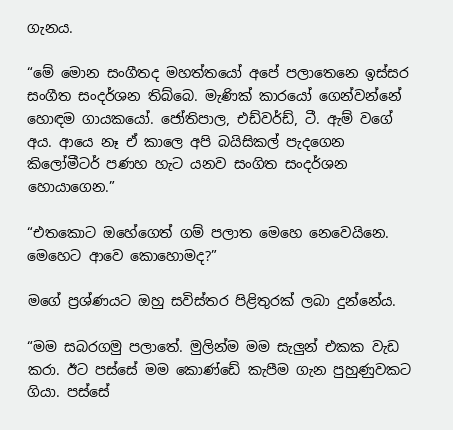ගැනය.

“මේ මොන සංගීතද මහත්තයෝ අපේ පලාතෙනෙ ඉස්සර සංගීත සංදර්ශන තිබ්බෙ. මැණික් කාරයෝ ගෙන්වන්නේ හොඳම ගායකයෝ. ජෝතිපාල, එඩ්වර්ඩ්, ටී. ඇම් වගේ අය. ආයෙ නෑ ඒ කාලෙ අපි බයිසිකල් පැදගෙන කිලෝමීටර් පණහ හැට යනව සංගිත සංදර්ශන හොයාගෙන.”

“එතකොට ඔහේගෙත් ගම් පලාත මෙහෙ නෙවෙයිනෙ. මෙහෙට ආවෙ කොහොමද?”

මගේ ප්‍රශ්ණයට ඔහු සවිස්තර පිළිතුරක් ලබා දුන්නේය.

“මම සබරගමු පලාතේ. මුලින්ම මම සැලුන් එකක වැඩ කරා. ඊට පස්සේ මම කොණ්ඩේ කැපීම ගැන පුහුණුවකට  ගියා. පස්සේ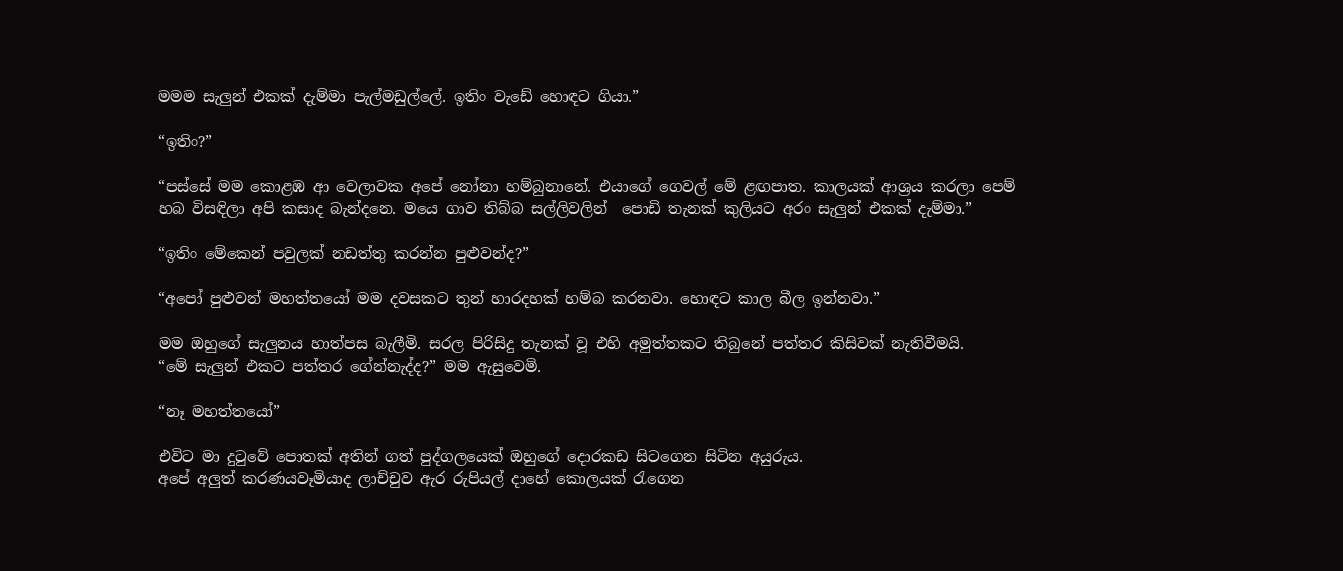මමම සැලුන් එකක් දැම්මා පැල්මඩුල්ලේ. ඉතිං වැඩේ හොඳට ගියා.”

“ඉතිං?”

“පස්සේ මම කොළඹ ආ වෙලාවක අපේ නෝනා හම්බුනානේ. එයාගේ ගෙවල් මේ ළඟපාත. කාලයක් ආශ්‍රය කරලා පෙම් හබ විසඳිලා අපි කසාද බැන්දනෙ. මයෙ ගාව තිබ්බ සල්ලිවලින්  පොඩි තැනක් කුලියට අරං සැලුන් එකක් දැම්මා.”

“ඉතිං මේකෙන් පවුලක් නඩත්තු කරන්න පුළුවන්ද?”

“අපෝ පුළුවන් මහත්තයෝ මම දවසකට තුන් හාරදහක් හම්බ කරනවා. හොඳට කාල බීල ඉන්නවා.”

මම ඔහුගේ සැලුනය හාත්පස බැලීමි. සරල පිරිසිදු තැනක් වූ එහි අමුත්තකට තිබුනේ පත්තර කිසිවක් නැතිවීමයි.
“මේ සැලුන් එකට පත්තර ගේන්නැද්ද?” මම ඇසුවෙමි.

“නෑ මහත්තයෝ”

එවිට මා දුටුවේ පොතක් අතින් ගත් පුද්ගලයෙක් ඔහුගේ දොරකඩ සිටගෙන සිටින අයුරුය.
අපේ අලුත් කරණයවෑමියාද ලාච්චුව ඇර රුපියල් දාහේ කොලයක් රැගෙන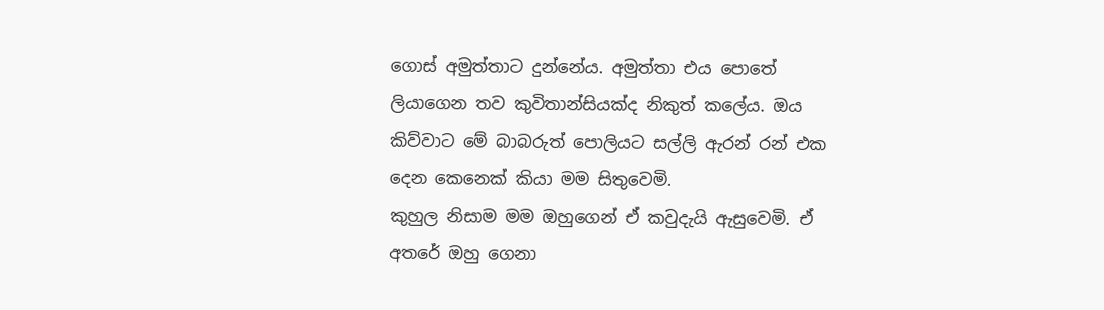ගොස් අමුත්තාට දුන්නේය. අමුත්තා එය පොතේ ලියාගෙන තව කුවිතාන්සියක්ද නිකුත් කලේය. ඔය කිව්වාට මේ බාබරුත් පොලියට සල්ලි ඇරන් රන් එක දෙන කෙනෙක් කියා මම සිතුවෙමි.
කුහුල නිසාම මම ඔහුගෙන් ඒ කවුදැයි ඇසුවෙමි. ඒ අතරේ ඔහු ගෙනා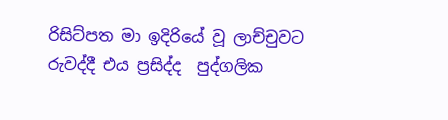රිසිට්පත මා ඉදිරියේ වූ ලාච්චුවට රුවද්දී එය ප්‍රසිද්ද  පුද්ගලික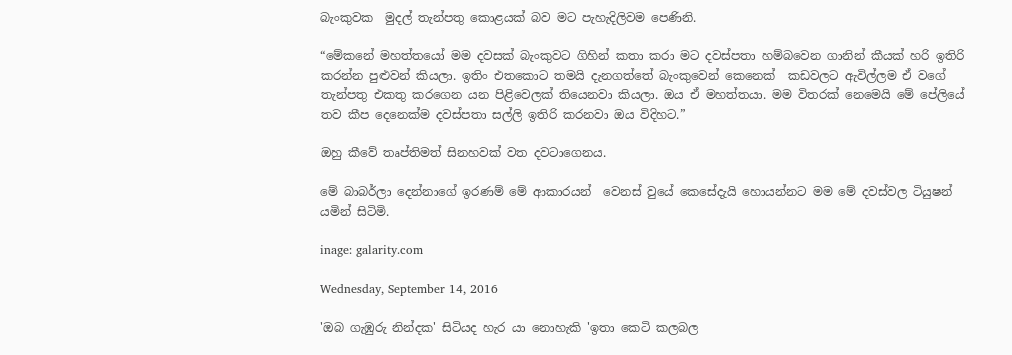බැංකුවක  මුදල් තැන්පතු කොළයක් බව මට පැහැදිලිවම පෙණිනි.

“මේකනේ මහත්තයෝ මම දවසක් බැංකුවට ගිහින් කතා කරා මට දවස්පතා හම්බවෙන ගානින් කීයක් හරි ඉතිරි කරන්න පුළුවන් කියලා. ඉතිං එතකොට තමයි දැනගත්තේ බැංකුවෙන් කෙනෙක්  කඩවලට ඇවිල්ලම ඒ වගේ තැන්පතු එකතු කරගෙන යන පිළිවෙලක් තියෙනවා කියලා. ඔය ඒ මහත්තයා. මම විතරක් නෙමෙයි මේ පේලියේ තව කීප දෙනෙක්ම දවස්පතා සල්ලි ඉතිරි කරනවා ඔය විදිහට.”

ඔහු කීවේ තෘප්තිමත් සිනහවක් වත දවටාගෙනය.

මේ බාබර්ලා දෙන්නාගේ ඉරණම් මේ ආකාරයන්  වෙනස් වුයේ කෙසේදැයි හොයන්නට මම මේ දවස්වල ටියුෂන් යමින් සිටිමි.

inage: galarity.com

Wednesday, September 14, 2016

'ඔබ ගැඹුරු නින්දක' සිටියද හැර යා නොහැකි 'ඉතා කෙටි කලබල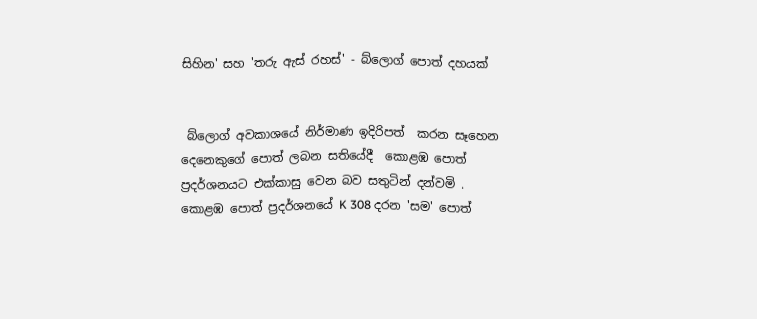සිහින' සහ 'තරු ඇස් රහස්' - බ්ලොග් පොත් දහයක්


 බ්ලොග් අවකාශයේ නිර්මාණ ඉදිරිපත්  කරන සෑහෙන  දෙනෙකුගේ පොත් ලබන සතියේදී  කොළඹ පොත් ප්‍රදර්ශනයට එක්කාසු වෙන බව සතුටින් දන්වමි .  කොළඹ පොත් ප්‍රදර්ශනයේ K 308 දරන 'සම' පොත්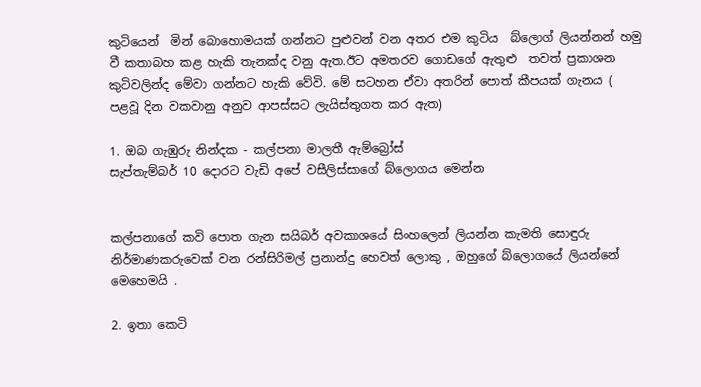කුටියෙන්  මින් බොහොමයක් ගන්නට පුළුවන් වන අතර එම කුටිය  බ්ලොග් ලියන්නන් හමු වී කතාබහ කළ හැකි තැනක්ද වනු ඇත.ඊට අමතරව ගොඩගේ ඇතුළු  තවත් ප්‍රකාශන කුටිවලින්ද මේවා ගන්නට හැකි වේවි. මේ සටහන ඒවා අතරින් පොත් කීපයක් ගැනය ( පළවූ දින වකවානු අනුව ආපස්සට ලැයිස්තුගත කර ඇත)

1. ඔබ ගැඹුරු නින්දක - කල්පනා මාලතී ඇම්බ්‍රෝස්
සැප්තැම්බර් 10 දොරට වැඩි අපේ වසීලිස්සාගේ බ්ලොගය මෙන්න


කල්පනාගේ කවි පොත ගැන සයිබර් අවකාශයේ සිංහලෙන් ලියන්න කැමති සොඳුරු නිර්මාණකරුවෙක් වන රන්සිරිමල් ප්‍රනාන්දු හෙවත් ලොකු , ඔහුගේ බ්ලොගයේ ලියන්නේ මෙහෙමයි .

2. ඉතා කෙටි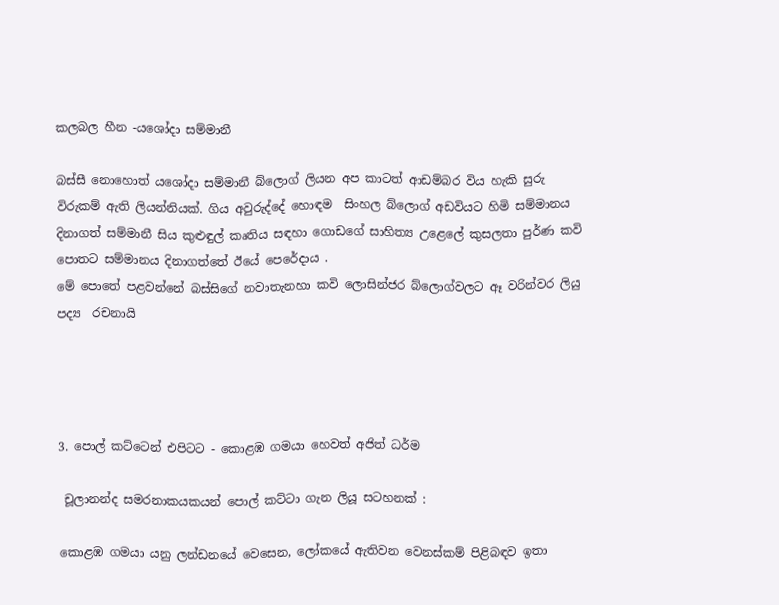කලබල හීන -යශෝදා සම්මානී

බස්සී නොහොත් යශෝදා සම්මානී බ්ලොග් ලියන අප කාටත් ආඩම්බර විය හැකි සුරු විරුකම් ඇති ලියන්නියක්. ගිය අවුරුද්දේ හොඳම  සිංහල බ්ලොග් අඩවියට හිමි සම්මානය දිනාගත් සම්මානී සිය කුළුඳුල් කෘතිය සඳහා ගොඩගේ සාහිත්‍ය උළෙලේ කුසලතා පුර්ණ කවි පොතට සම්මානය දිනාගත්තේ ඊයේ පෙරේදාය .
මේ පොතේ පළවන්නේ බස්සිගේ නවාතැනහා කවි ලොසින්ජර බ්ලොග්වලට ඈ වරින්වර ලියු පද්‍ය  රචනායි




3. පොල් කට්ටෙන් එපිටට - කොළඹ ගමයා හෙවත් අජිත් ධර්ම

 චූලානන්ද සමරනාකයකයන් පොල් කට්ටා ගැන ලියූ සටහනක් :

කොළඹ ගමයා යනු ලන්ඩනයේ වෙසෙන, ලෝකයේ ඇතිවන වෙනස්කම් පිළිබඳව ඉතා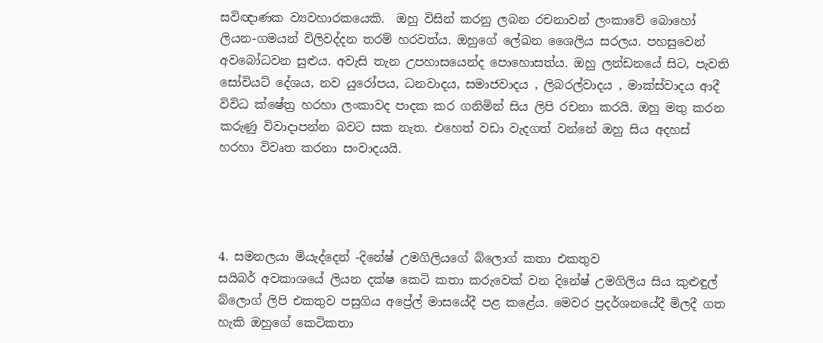සවිඥාණක ව්‍යවහාරකයෙකි.  ඔහු විසින් කරනු ලබන රචනාවන් ලංකාවේ බොහෝ ලියන-ගමයන් විලිවද්දන තරම් හරවත්ය. ඔහුගේ ලේඛන ශෛලිය සරලය. පහසුවෙන් අවබෝධවන සුළුය. අවැසි තැන උපහාසයෙන්ද පොහොසත්ය. ඔහු ලන්ඩනයේ සිට, පැවති සෝවියට් දේශය, නව යුරෝපය, ධනවාදය, සමාජවාදය , ලිබරල්වාදය , මාක්ස්වාදය ආදී විවිධ ක්ෂේත්‍ර හරහා ලංකාවද පාදක කර ගනිමින් සිය ලිපි රචනා කරයි. ඔහු මතු කරන කරුණු විවාදාපන්න බවට සක නැත. එහෙත් වඩා වැදගත් වන්නේ ඔහු සිය අදහස් හරහා විවෘත කරනා සංවාදයයි.




4. සමනලයා මියැද්දෙන් -දිනේෂ් උමගිලියගේ බ්ලොග් කතා එකතුව
සයිබර් අවකාශයේ ලියන දක්ෂ කෙටි කතා කරුවෙක් වන දිනේෂ් උමගිලිය සිය කුළුඳුල් බ්ලොග් ලිපි එකතුව පසුගිය අප්‍රේල් මාසයේදී පළ කළේය. මෙවර ප්‍රදර්ශනයේදී මිලදී ගත හැකි ඔහුගේ කෙටිකතා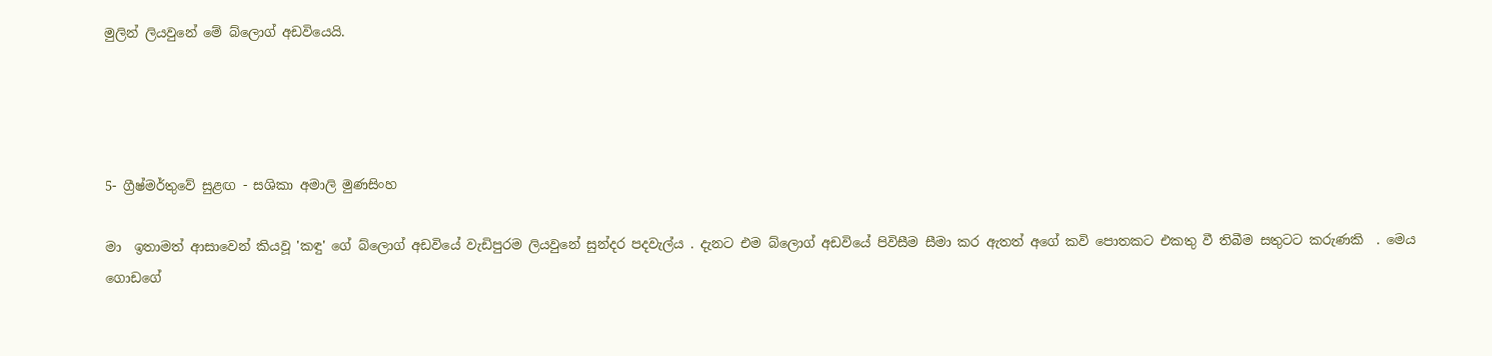මුලින් ලියවුනේ මේ බ්ලොග් අඩවියෙයි.




5- ග්‍රීෂ්මර්තුවේ සුළඟ - සශිකා අමාලි මුණසිංහ

මා  ඉතාමත් ආසාවෙන් කියවූ 'කඳු' ගේ බ්ලොග් අඩවියේ වැඩිපුරම ලියවුනේ සුන්දර පදවැල්ය . දැනට එම බ්ලොග් අඩවියේ පිවිසීම සීමා කර ඇතත් අගේ කවි පොතකට එකතු වී තිබීම සතුටට කරුණකි  . මෙය ගොඩගේ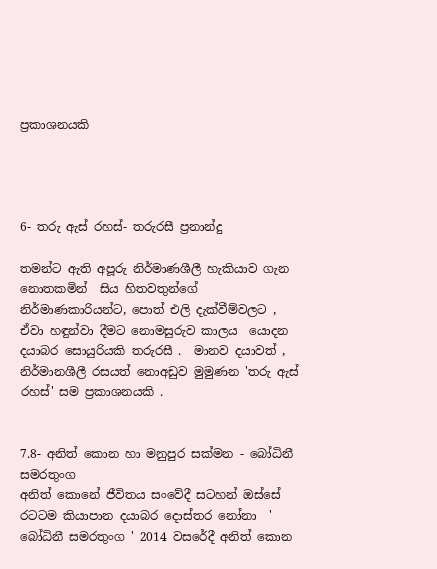ප්‍රකාශනයකි




6- තරු ඇස් රහස්- තරුරසී ප්‍රනාන්දු

තමන්ට ඇති අපූරු නිර්මාණශීලී හැකියාව ගැන නොතකමින්  සිය හිතවතුන්ගේ නිර්මාණකාරියන්ට, පොත් එලි දැක්වීම්වලට , ඒවා හඳුන්වා දීමට නොමසුරුව කාලය  යොදන දයාබර සොයුරියකි තරුරසී .  මානව දයාවත් , නිර්මානශීලී රසයත් නොඅඩුව මුමුණන 'තරු ඇස්  රහස්' සම ප්‍රකාශනයකි .


7.8- අනිත් කොන හා මනුපුර සක්මන - බෝධිනී සමරතුංග
අනිත් කොනේ ජීවිතය සංවේදී සටහන් ඔස්සේ රටටම කියාපාන දයාබර දොස්තර නෝනා  ' බෝධිනී සමරතුංග ' 2014 වසරේදී අනිත් කොන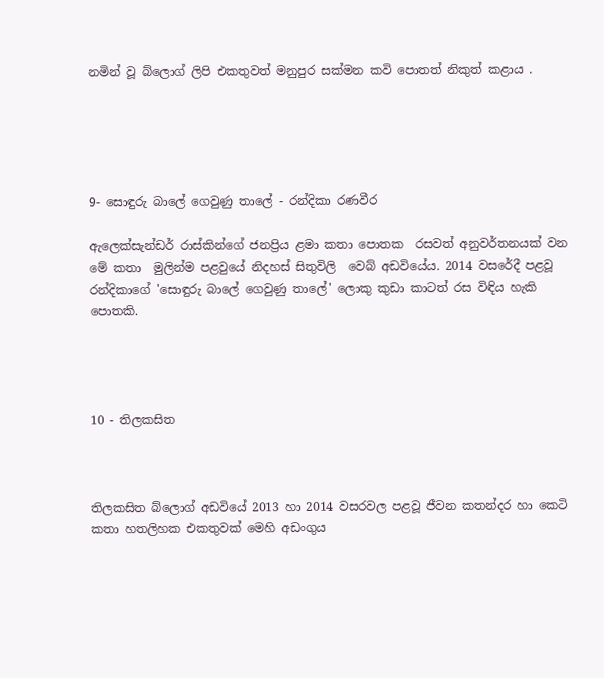නමින් වූ බ්ලොග් ලිපි එකතුවත් මනුපුර සක්මන කවි පොතත් නිකුත් කළාය .





9- සොඳුරු බාලේ ගෙවුණු තාලේ - රන්දිකා රණවීර

ඇලෙක්සැන්ඩර් රාස්කින්ගේ ජනප්‍රිය ළමා කතා පොතක  රසවත් අනුවර්තනයක් වන මේ කතා  මුලින්ම පළවුයේ නිදහස් සිතුවිලි  වෙබ් අඩවියේය. 2014 වසරේදී පළවූ රන්දිකාගේ 'සොඳුරු බාලේ ගෙවුණු තාලේ' ලොකු කුඩා කාටත් රස විඳිය හැකි පොතකි.




10 - තිලකසිත



තිලකසිත බ්ලොග් අඩවියේ 2013 හා 2014 වසරවල පළවූ ජීවන කතන්දර හා කෙටි කතා හතලිහක එකතුවක් මෙහි අඩංගුය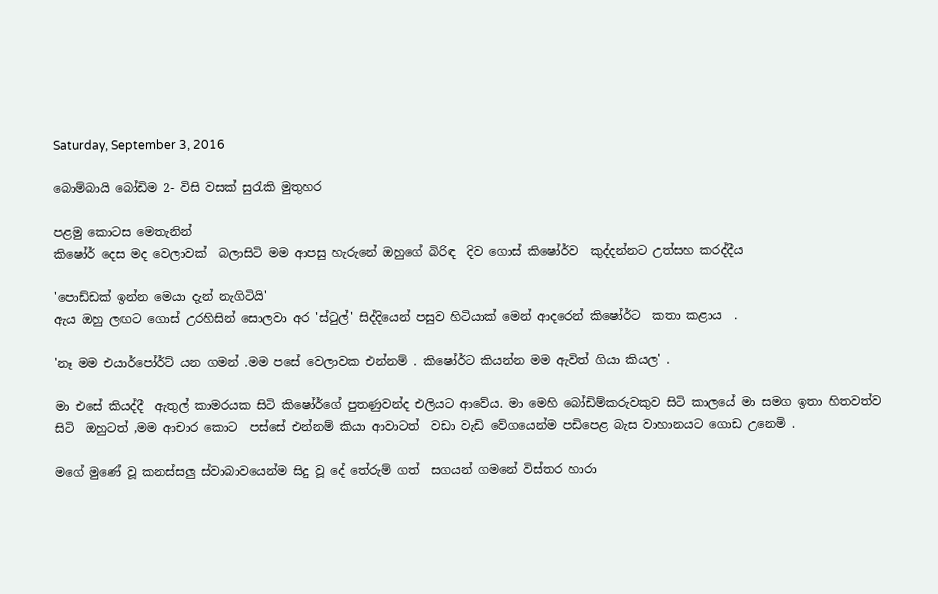Saturday, September 3, 2016

බොම්බායි බෝඩිම 2- විසි වසක් සුරැකි මුතුහර

පළමු කොටස මෙතැනින්
කිෂෝර් දෙස මද වෙලාවක්  බලාසිටි මම ආපසු හැරුනේ ඔහුගේ බිරිඳ  දිව ගොස් කිෂෝර්ව  කුද්දන්නට උත්සහ කරද්දීය

'පොඩ්ඩක් ඉන්න මෙයා දැන් නැගිටියි'
ඇය ඔහු ලඟට ගොස් උරහිසින් සොලවා අර 'ස්ටුල්' සිද්දියෙන් පසුව හිටියාක් මෙන් ආදරෙන් කිෂෝර්ට  කතා කළාය  .

'නෑ මම එයාර්පෝර්ට් යන ගමන් .මම පසේ වෙලාවක එන්නම් . කිෂෝර්ට කියන්න මම ඇවිත් ගියා කියල' .

මා එසේ කියද්දී  ඇතුල් කාමරයක සිටි කිෂෝර්ගේ පුතණුවන්ද එලියට ආවේය. මා මෙහි බෝඩිම්කරුවකුව සිටි කාලයේ මා සමග ඉතා හිතවත්ව සිටි  ඔහුටත් ,මම ආචාර කොට  පස්සේ එන්නම් කියා ආවාටත්  වඩා වැඩි වේගයෙන්ම පඩිපෙළ බැස වාහානයට ගොඩ උනෙමි .

මගේ මුණේ වූ කනස්සලු ස්වාබාවයෙන්ම සිදු වූ දේ තේරුම් ගත්  සගයන් ගමනේ විස්තර හාරා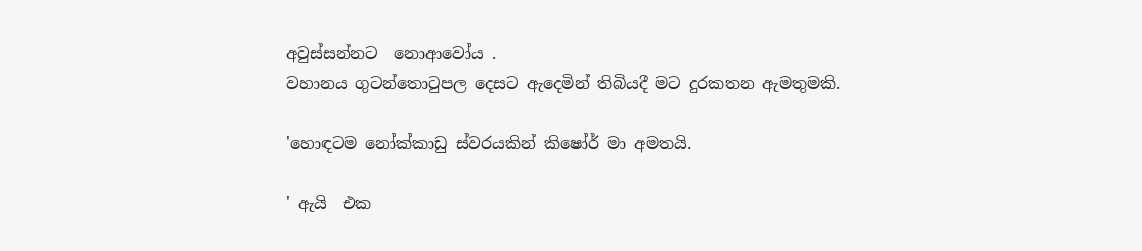අවුස්සන්නට  නොආවෝය .
වහානය ගුටන්තොටුපල දෙසට ඇදෙමින් තිබියදී මට දුරකතන ඇමතුමකි.

'හොඳටම නෝක්කාඩු ස්වරයකින් කිෂෝර් මා අමතයි.

' ඇයි  එක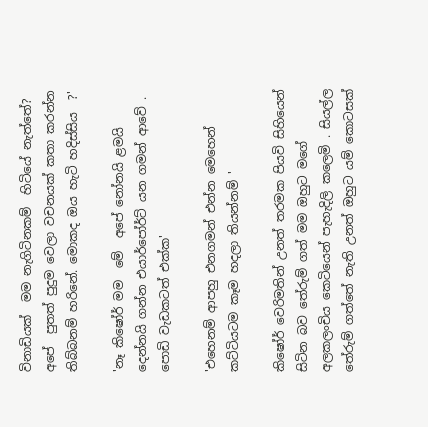විනාඩියක්  මම නැගිටිනකම්  හිටියේ නැත්තේ? අපේ  පුතත් පුදුම වෙලා වචනයක් කතා කරන්න තිබ්බනම් හරිනේ. මොකද ඔය හැටි හදිස්සිය  ?'

'නෑ කිෂෝර් මම  මේ  අපේ නෝනයි ළමයි දෙන්නයි ගන්න එයාර්පෝර්ට් යන ගමන් ආවේ . පොඩි වැඩකටත් එක්ක'

'එහෙනම් ආපහු එනගමන් එන්න මෙහෙන් කට්ටියටම කෑම හදලා තියන්නම් '

කිෂෝර් වෙරිමතින් උනත් තරමක පියවි සිහියෙන්  සිටින බව තේරුම් ගත් මම ඔහුට මගේ අලකලංචිය කෙටියෙන් පැහැදිලි කලෙමි . සියල්ල තේරුම් ගත්තේ නැති උනත් ඔහුට යම් කොටසක්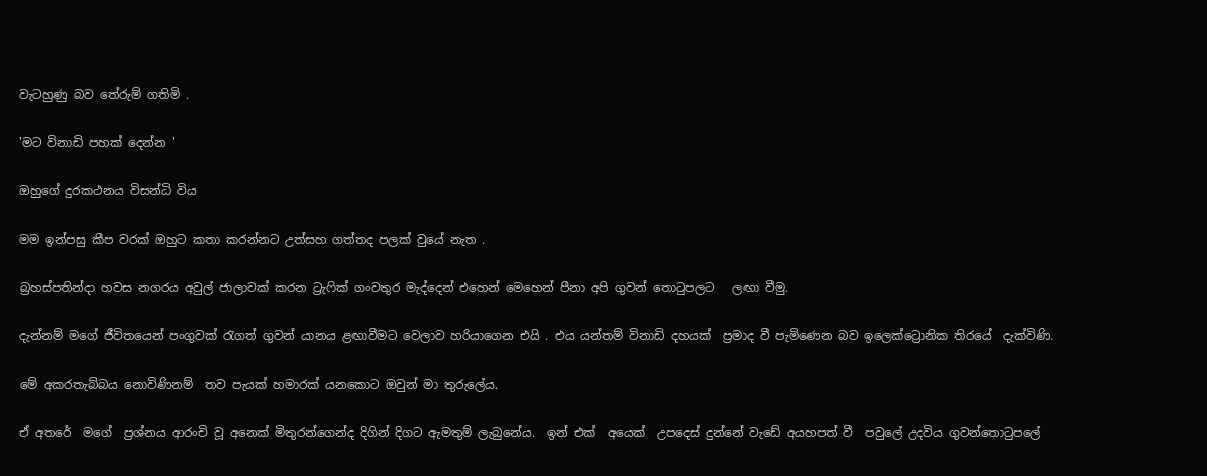වැටහුණු බව තේරුම් ගතිමි .

'මට විනාඩි පහක් දෙන්න '

ඔහුගේ දුරකථනය විසන්ධි විය

මම ඉන්පසු කීප වරක් ඔහුට කතා කරන්නට උත්සහ ගත්තද පලක් වුයේ නැත .

බ්‍රහස්පතින්දා හවස නගරය අවුල් ජාලාවක් කරන ට්‍රැෆික් ගංවතුර මැද්දෙන් එහෙන් මෙහෙන් පීනා අපි ගුවන් තොටුපලට   ලඟා වීමු.

දැන්නම් මගේ ජීවිතයෙන් පංගුවක් රැගත් ගුවන් යානය ළඟාවීමට වෙලාව හරියාගෙන එයි . එය යන්තම් විනාඩි දහයක්  ප්‍රමාද වී පැමිණෙන බව ඉලෙක්ට්‍රොනික තිරයේ  දැක්විණි.

මේ අකරතැබ්බය නොවිණිනම්  තව පැයක් හමාරක් යනකොට ඔවුන් මා තුරුලේය.

ඒ අතරේ  මගේ  ප්‍රශ්නය ආරංචි වූ අනෙක් මිතුරන්ගෙන්ද දිගින් දිගට ඇමතුම් ලැබුනේය.  ඉන් එක්  අයෙක්  උපදෙස් දුන්නේ වැඩේ අයහපත් වී  පවුලේ උදවිය ගුවන්තොටුපලේ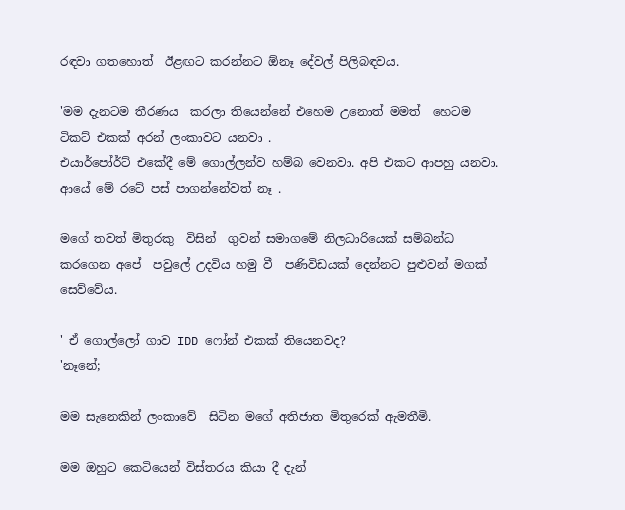රඳවා ගතහොත්  ඊළඟට කරන්නට ඕනෑ දේවල් පිලිබඳවය.

'මම දැනටම තීරණය  කරලා තියෙන්නේ එහෙම උනොත් මමත්  හෙටම ටිකට් එකක් අරන් ලංකාවට යනවා .
එයාර්පෝර්ට් එකේදී මේ ගොල්ලන්ව හම්බ වෙනවා. අපි එකට ආපහු යනවා. ආයේ මේ රටේ පස් පාගන්නේවත් නෑ .

මගේ තවත් මිතුරකු  විසින්  ගුවන් සමාගමේ නිලධාරියෙක් සම්බන්ධ කරගෙන අපේ  පවුලේ උදවිය හමු වී  පණිවිඩයක් දෙන්නට පුළුවන් මගක් සෙව්වේය.

' ඒ ගොල්ලෝ ගාව IDD ෆෝන් එකක් තියෙනවද?
'නෑනේ;

මම සැනෙකින් ලංකාවේ  සිටින මගේ අතිජාත මිතුරෙක් ඇමතීමි.

මම ඔහුට කෙටියෙන් විස්තරය කියා දී දැන්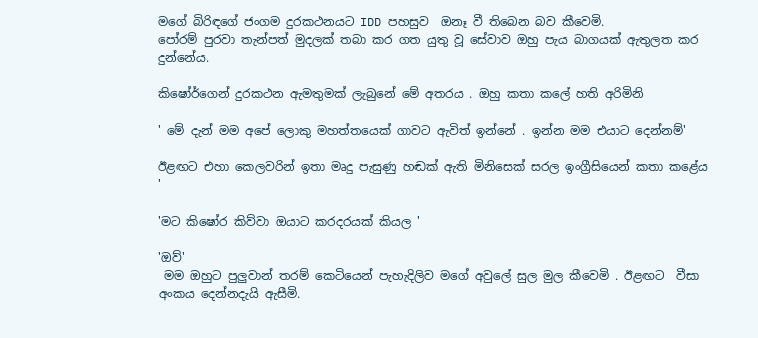මගේ බිරිඳගේ ජංගම දුරකථනයට IDD පහසුව  ඔනෑ වී තිබෙන බව කීවෙමි.
පෝරම් පුරවා තැන්පත් මුදලක් තබා කර ගත යුතු වූ සේවාව ඔහු පැය බාගයක් ඇතුලත කර දුන්නේය.

කිෂෝර්ගෙන් දුරකථන ඇමතුමක් ලැබුනේ මේ අතරය . ඔහු කතා කලේ හති අරිමිනි

' මේ දැන් මම අපේ ලොකු මහත්තයෙක් ගාවට ඇවිත් ඉන්නේ . ඉන්න මම එයාට දෙන්නම්'

ඊළඟට එහා කෙලවරින් ඉතා මෘදු පැසුණු හඬක් ඇති මිනිසෙක් සරල ඉංග්‍රීසියෙන් කතා කළේය '

'මට කිෂෝර කිව්වා ඔයාට කරදරයක් කියල '

'ඔව්'
 මම ඔහුට පුලුවාන් තරම් කෙටියෙන් පැහැදිලිව මගේ අවුලේ සුල මුල කීවෙමි . ඊළඟට  වීසා අංකය දෙන්නදැයි ඇසීමි.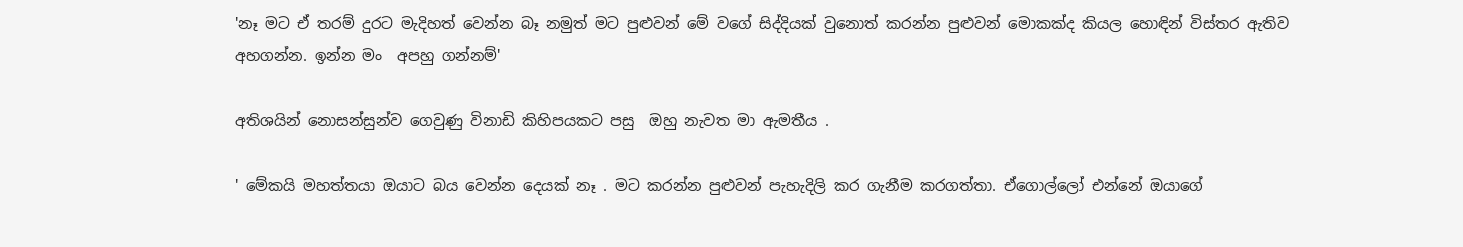'නෑ මට ඒ තරම් දුරට මැදිහත් වෙන්න බෑ නමුත් මට පුළුවන් මේ වගේ සිද්දියක් වුනොත් කරන්න පුළුවන් මොකක්ද කියල හොඳින් විස්තර ඇතිව අහගන්න. ඉන්න මං  අපහු ගන්නම්'

අතිශයින් නොසන්සුන්ව ගෙවුණු විනාඩි කිහිපයකට පසු  ඔහු නැවත මා ඇමතීය .

' මේකයි මහත්තයා ඔයාට බය වෙන්න දෙයක් නෑ . මට කරන්න පුළුවන් පැහැදිලි කර ගැනීම කරගත්තා. ඒගොල්ලෝ එන්නේ ඔයාගේ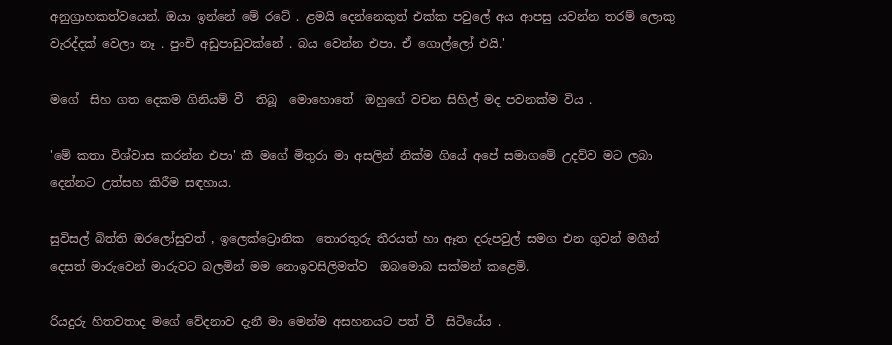අනුග්‍රාහකත්වයෙන්. ඔයා ඉන්නේ මේ රටේ . ළමයි දෙන්නෙකුත් එක්ක පවුලේ අය ආපසු යවන්න තරම් ලොකු වැරද්දක් වෙලා නෑ . පුංචි අඩුපාඩුවක්නේ . බය වෙන්න එපා. ඒ ගොල්ලෝ එයි.'

මගේ  සිහ ගත දෙකම ගිනියම් වී  තිබූ  මොහොතේ  ඔහුගේ වචන සිහිල් මද පවනක්ම විය .

'මේ කතා විශ්වාස කරන්න එපා' කී මගේ මිතුරා මා අසලින් නික්ම ගියේ අපේ සමාගමේ උදව්ව මට ලබා දෙන්නට උත්සහ කිරීම සඳහාය.

සුවිසල් බිත්ති ඔරලෝසුවත් , ඉලෙක්ට්‍රොනික  තොරතුරු තීරයත් හා ඈත දරුපවුල් සමග එන ගුවන් මගීන් දෙසත් මාරුවෙන් මාරුවට බලමින් මම නොඉවසිලිමත්ව  ඔබමොබ සක්මන් කළෙමි.

රියදුරු හිතවතාද මගේ වේදනාව දැනී මා මෙන්ම අසහනයට පත් වී  සිටියේය .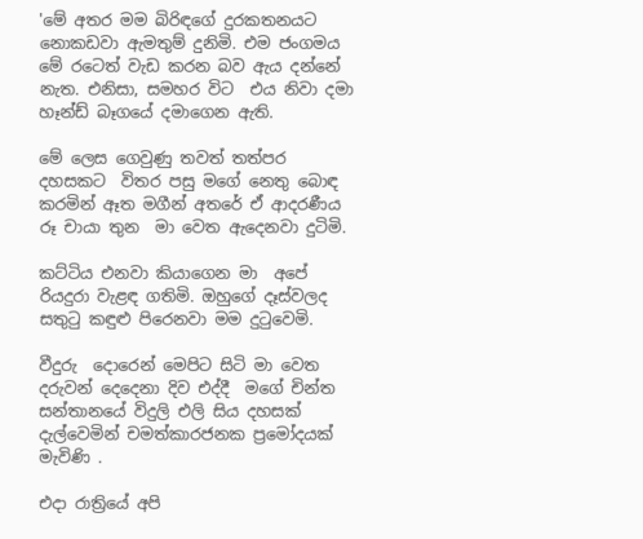'මේ අතර මම බිරිඳගේ දුරකතනයට නොකඩවා ඇමතුම් දුනිමි. එම ජංගමය මේ රටෙත් වැඩ කරන බව ඇය දන්නේ නැත. එනිසා, සමහර විට  එය නිවා දමා හෑන්ඩ් බෑගයේ දමාගෙන ඇති.

මේ ලෙස ගෙවුණු තවත් තත්පර දහසකට  විතර පසු මගේ නෙතු බොඳ කරමින් ඈත මගීන් අතරේ ඒ ආදරණීය රූ චායා තුන  මා වෙත ඇදෙනවා දුටිමි.

කට්ටිය එනවා කියාගෙන මා  අපේ රියදුරා වැළඳ ගතිමි. ඔහුගේ දෑස්වලද  සතුටු කඳුළු පිරෙනවා මම දුටුවෙමි.

වීදුරු  දොරෙන් මෙපිට සිටි මා වෙත දරුවන් දෙදෙනා දිව එද්දී  මගේ චින්ත සන්තානයේ විදුලි එලි සිය දහසක් දැල්වෙමින් චමත්කාරජනක ප්‍රමෝදයක් මැවිණි .

එදා රාත්‍රියේ අපි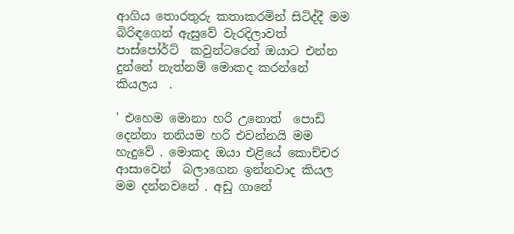ආගිය තොරතුරු කතාකරමින් සිටිද්දී මම බිරිඳගෙන් ඇසුවේ වැරදිලාවත් පාස්පෝර්ට්  කවුන්ටරෙන් ඔයාට එන්න දුන්නේ නැත්නම් මොකද කරන්නේ කියලය  .

' එහෙම මොනා හරි උනොත්  පොඩි දෙන්නා තනියම හරි එවන්නයි මම හැදුවේ . මොකද ඔයා එළියේ කොච්චර ආසාවෙන්  බලාගෙන ඉන්නවාද කියල  මම දන්නවනේ . අඩු ගානේ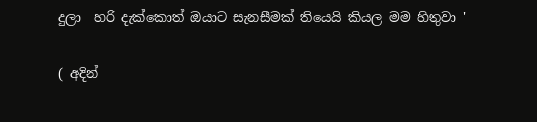දුලා  හරි දැක්කොත් ඔයාට සැනසීමක් තියෙයි කියල මම හිතුවා '

( අදින්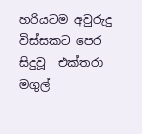හරියටම අවුරුදු  විස්සකට පෙර සිදුවූ  එක්තරා මගුල්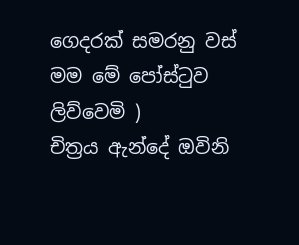ගෙදරක් සමරනු වස් මම මේ පෝස්ටුව ලිව්වෙමි )
චිත්‍රය ඇන්දේ ඔවිනි